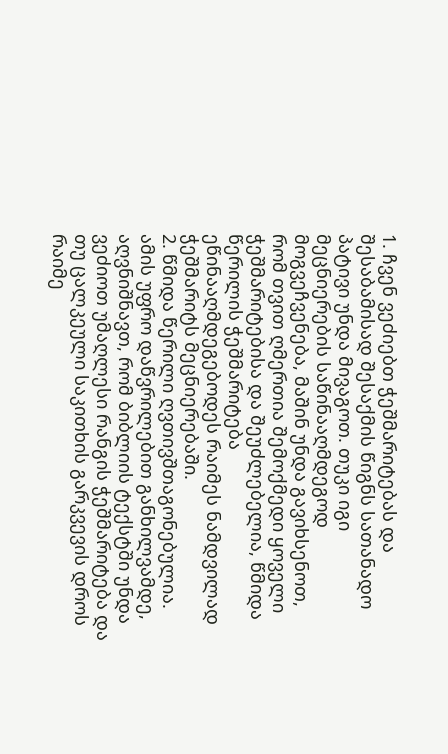1. ჩვენ ვეძიებთ ჭეშმარიტებას და შესაბამისად შესაქმის წიგნს სათანადო პატივი უნდა მივაგოთ. თუკი იგი მეცნიერების საწინააღმდეგოდ მოგვეჩვენება, მაშინ უნდა გავიხსენოთ, რომ თვით ღმერთია შემოქმედი ყოველი ჭეშმარიტებისა და შეუძლებელია, წმიდა წერილის ჭეშმარიტება ეწინააღმდეგებოდეს რაიმეს ნამდვილად ჭეშმარიტს მეცნიერებაში.
2. წმიდა წერილი ღვთივშთაგონებულია. ამის უფრო დაწვრილებით განხილვამდე, აღვნიშნავთ, რომ ბიბლიის ტექსტში უნდა ვეძიოთ უმაღლესი რანგის ჭეშმარიტება და თუ ცალკეული საკითხის გარკვევის დროს რაიმე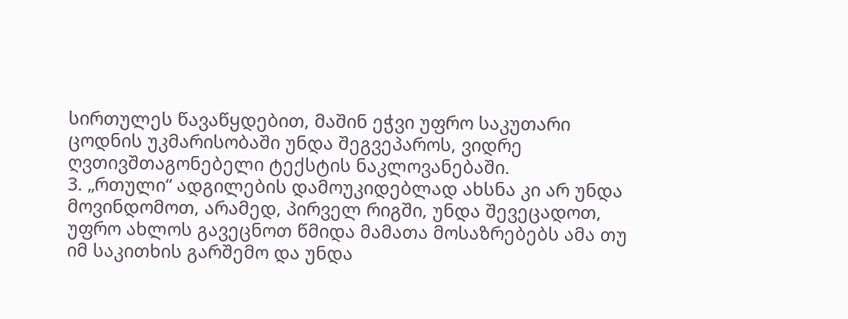სირთულეს წავაწყდებით, მაშინ ეჭვი უფრო საკუთარი ცოდნის უკმარისობაში უნდა შეგვეპაროს, ვიდრე ღვთივშთაგონებელი ტექსტის ნაკლოვანებაში.
3. „რთული“ ადგილების დამოუკიდებლად ახსნა კი არ უნდა მოვინდომოთ, არამედ, პირველ რიგში, უნდა შევეცადოთ, უფრო ახლოს გავეცნოთ წმიდა მამათა მოსაზრებებს ამა თუ იმ საკითხის გარშემო და უნდა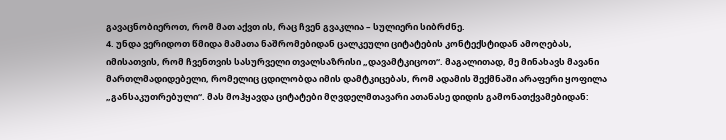გავაცნობიეროთ, რომ მათ აქვთ ის, რაც ჩვენ გვაკლია – სულიერი სიბრძნე.
4. უნდა ვერიდოთ წმიდა მამათა ნაშრომებიდან ცალკეული ციტატების კონტექსტიდან ამოღებას, იმისათვის, რომ ჩვენთვის სასურველი თვალსაზრისი „დავამტკიცოთ“. მაგალითად, მე მინახავს მავანი მართლმადიდებელი, რომელიც ცდილობდა იმის დამტკიცებას, რომ ადამის შექმნაში არაფერი ყოფილა „განსაკუთრებული“. მას მოჰყავდა ციტატები მღვდელმთავარი ათანასე დიდის გამონათქვამებიდან: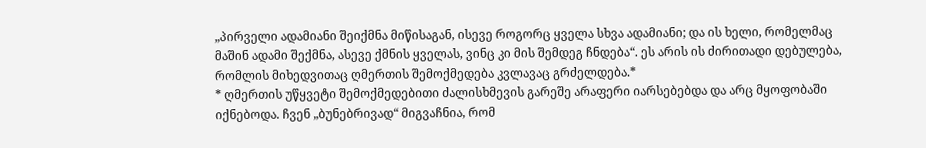„პირველი ადამიანი შეიქმნა მიწისაგან, ისევე როგორც ყველა სხვა ადამიანი; და ის ხელი, რომელმაც მაშინ ადამი შექმნა, ასევე ქმნის ყველას, ვინც კი მის შემდეგ ჩნდება“. ეს არის ის ძირითადი დებულება, რომლის მიხედვითაც ღმერთის შემოქმედება კვლავაც გრძელდება.*
* ღმერთის უწყვეტი შემოქმედებითი ძალისხმევის გარეშე არაფერი იარსებებდა და არც მყოფობაში იქნებოდა. ჩვენ „ბუნებრივად“ მიგვაჩნია, რომ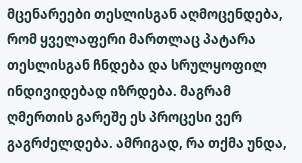მცენარეები თესლისგან აღმოცენდება, რომ ყველაფერი მართლაც პატარა თესლისგან ჩნდება და სრულყოფილ ინდივიდებად იზრდება. მაგრამ ღმერთის გარეშე ეს პროცესი ვერ გაგრძელდება. ამრიგად, რა თქმა უნდა,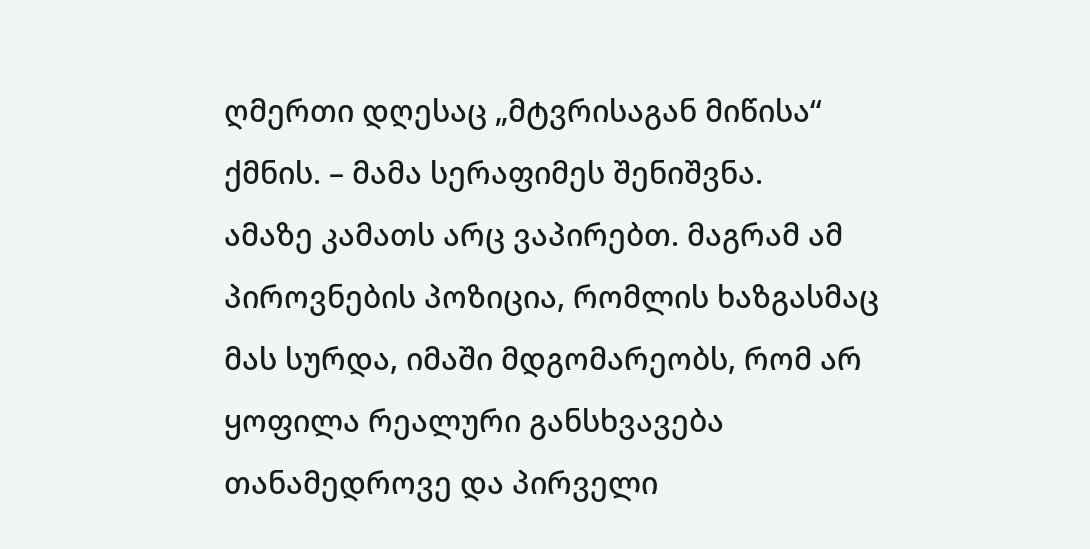ღმერთი დღესაც „მტვრისაგან მიწისა“ ქმნის. – მამა სერაფიმეს შენიშვნა.
ამაზე კამათს არც ვაპირებთ. მაგრამ ამ პიროვნების პოზიცია, რომლის ხაზგასმაც მას სურდა, იმაში მდგომარეობს, რომ არ ყოფილა რეალური განსხვავება თანამედროვე და პირველი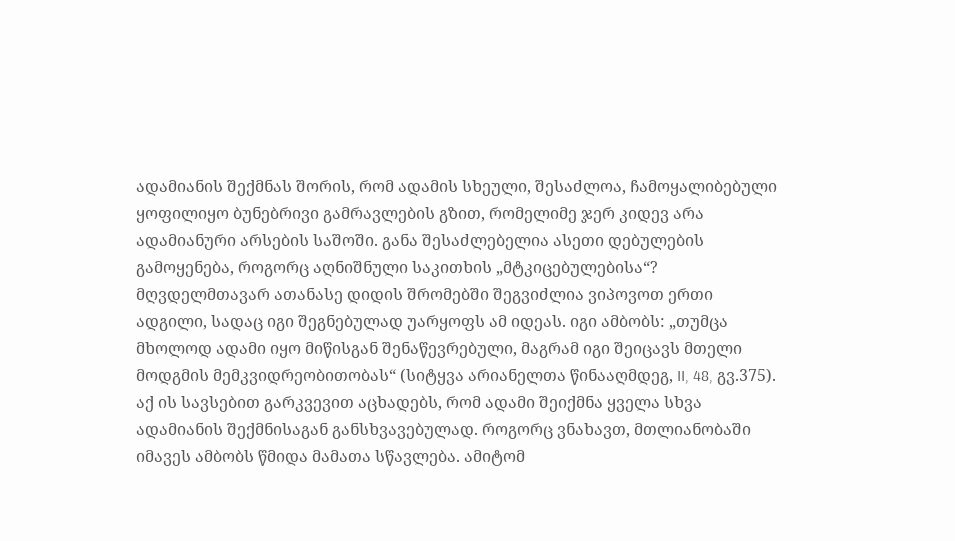ადამიანის შექმნას შორის, რომ ადამის სხეული, შესაძლოა, ჩამოყალიბებული ყოფილიყო ბუნებრივი გამრავლების გზით, რომელიმე ჯერ კიდევ არა ადამიანური არსების საშოში. განა შესაძლებელია ასეთი დებულების გამოყენება, როგორც აღნიშნული საკითხის „მტკიცებულებისა“?
მღვდელმთავარ ათანასე დიდის შრომებში შეგვიძლია ვიპოვოთ ერთი ადგილი, სადაც იგი შეგნებულად უარყოფს ამ იდეას. იგი ამბობს: „თუმცა მხოლოდ ადამი იყო მიწისგან შენაწევრებული, მაგრამ იგი შეიცავს მთელი მოდგმის მემკვიდრეობითობას“ (სიტყვა არიანელთა წინააღმდეგ, II, 48, გვ.375). აქ ის სავსებით გარკვევით აცხადებს, რომ ადამი შეიქმნა ყველა სხვა ადამიანის შექმნისაგან განსხვავებულად. როგორც ვნახავთ, მთლიანობაში იმავეს ამბობს წმიდა მამათა სწავლება. ამიტომ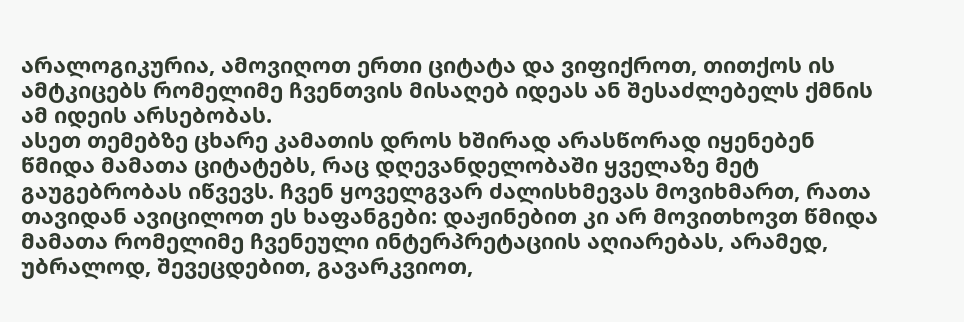არალოგიკურია, ამოვიღოთ ერთი ციტატა და ვიფიქროთ, თითქოს ის ამტკიცებს რომელიმე ჩვენთვის მისაღებ იდეას ან შესაძლებელს ქმნის ამ იდეის არსებობას.
ასეთ თემებზე ცხარე კამათის დროს ხშირად არასწორად იყენებენ წმიდა მამათა ციტატებს, რაც დღევანდელობაში ყველაზე მეტ გაუგებრობას იწვევს. ჩვენ ყოველგვარ ძალისხმევას მოვიხმართ, რათა თავიდან ავიცილოთ ეს ხაფანგები: დაჟინებით კი არ მოვითხოვთ წმიდა მამათა რომელიმე ჩვენეული ინტერპრეტაციის აღიარებას, არამედ, უბრალოდ, შევეცდებით, გავარკვიოთ,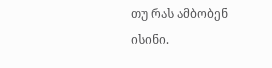თუ რას ამბობენ ისინი.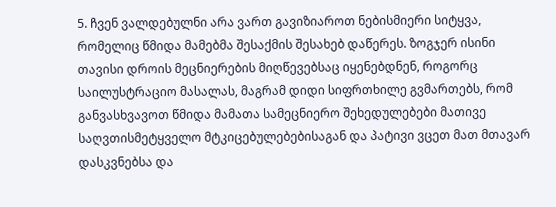5. ჩვენ ვალდებულნი არა ვართ გავიზიაროთ ნებისმიერი სიტყვა, რომელიც წმიდა მამებმა შესაქმის შესახებ დაწერეს. ზოგჯერ ისინი თავისი დროის მეცნიერების მიღწევებსაც იყენებდნენ, როგორც საილუსტრაციო მასალას, მაგრამ დიდი სიფრთხილე გვმართებს, რომ განვასხვავოთ წმიდა მამათა სამეცნიერო შეხედულებები მათივე საღვთისმეტყველო მტკიცებულებებისაგან და პატივი ვცეთ მათ მთავარ დასკვნებსა და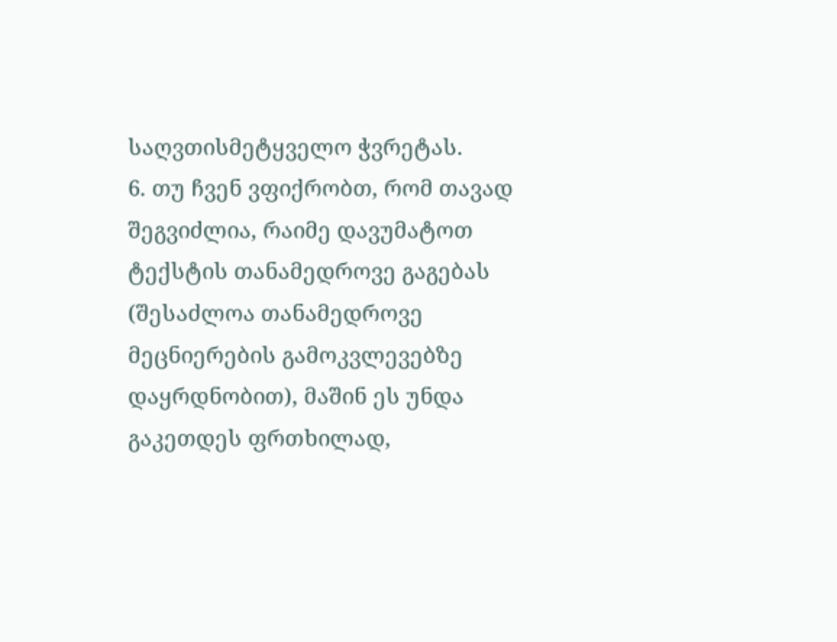საღვთისმეტყველო ჭვრეტას.
6. თუ ჩვენ ვფიქრობთ, რომ თავად შეგვიძლია, რაიმე დავუმატოთ ტექსტის თანამედროვე გაგებას (შესაძლოა თანამედროვე მეცნიერების გამოკვლევებზე დაყრდნობით), მაშინ ეს უნდა გაკეთდეს ფრთხილად,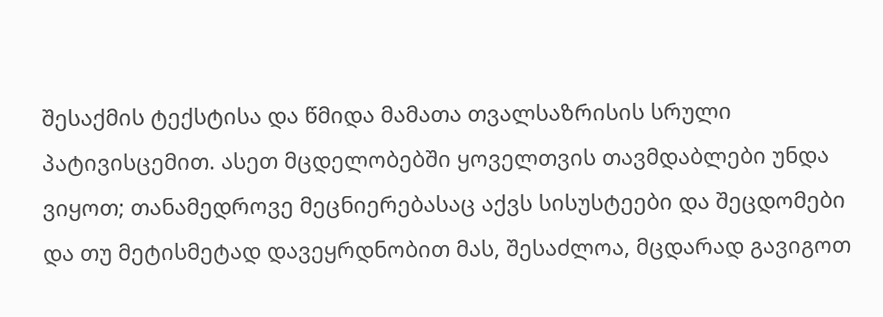შესაქმის ტექსტისა და წმიდა მამათა თვალსაზრისის სრული პატივისცემით. ასეთ მცდელობებში ყოველთვის თავმდაბლები უნდა ვიყოთ; თანამედროვე მეცნიერებასაც აქვს სისუსტეები და შეცდომები და თუ მეტისმეტად დავეყრდნობით მას, შესაძლოა, მცდარად გავიგოთ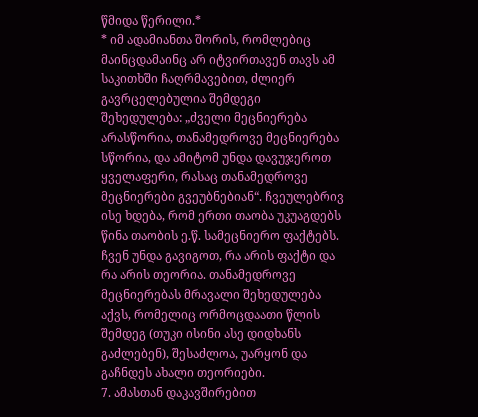წმიდა წერილი.*
* იმ ადამიანთა შორის, რომლებიც მაინცდამაინც არ იტვირთავენ თავს ამ საკითხში ჩაღრმავებით, ძლიერ გავრცელებულია შემდეგი შეხედულება: „ძველი მეცნიერება არასწორია, თანამედროვე მეცნიერება სწორია, და ამიტომ უნდა დავუჯეროთ ყველაფერი, რასაც თანამედროვე მეცნიერები გვეუბნებიან“. ჩვეულებრივ ისე ხდება, რომ ერთი თაობა უკუაგდებს წინა თაობის ე.წ. სამეცნიერო ფაქტებს.
ჩვენ უნდა გავიგოთ, რა არის ფაქტი და რა არის თეორია. თანამედროვე მეცნიერებას მრავალი შეხედულება აქვს, რომელიც ორმოცდაათი წლის შემდეგ (თუკი ისინი ასე დიდხანს გაძლებენ), შესაძლოა, უარყონ და გაჩნდეს ახალი თეორიები.
7. ამასთან დაკავშირებით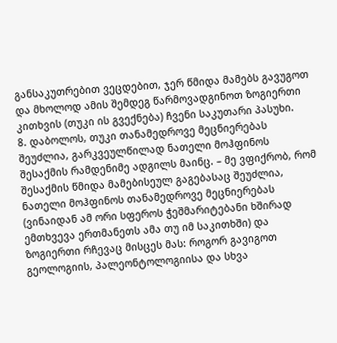განსაკუთრებით ვეცდებით, ჯერ წმიდა მამებს გავუგოთ და მხოლოდ ამის შემდეგ წარმოვადგინოთ ზოგიერთი კითხვის (თუკი ის გვექნება) ჩვენი საკუთარი პასუხი.
8. დაბოლოს, თუკი თანამედროვე მეცნიერებას შეუძლია, გარკვეულწილად ნათელი მოჰფინოს შესაქმის რამდენიმე ადგილს მაინც. – მე ვფიქრობ, რომ შესაქმის წმიდა მამებისეულ გაგებასაც შეუძლია, ნათელი მოჰფინოს თანამედროვე მეცნიერებას (ვინაიდან ამ ორი სფეროს ჭეშმარიტებანი ხშირად ემთხვევა ერთმანეთს ამა თუ იმ საკითხში) და ზოგიერთი რჩევაც მისცეს მას: როგორ გავიგოთ გეოლოგიის, პალეონტოლოგიისა და სხვა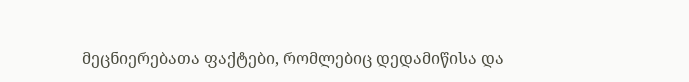მეცნიერებათა ფაქტები, რომლებიც დედამიწისა და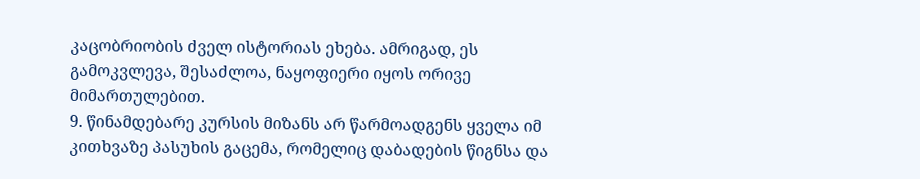კაცობრიობის ძველ ისტორიას ეხება. ამრიგად, ეს გამოკვლევა, შესაძლოა, ნაყოფიერი იყოს ორივე მიმართულებით.
9. წინამდებარე კურსის მიზანს არ წარმოადგენს ყველა იმ კითხვაზე პასუხის გაცემა, რომელიც დაბადების წიგნსა და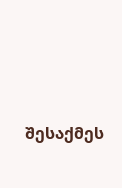შესაქმეს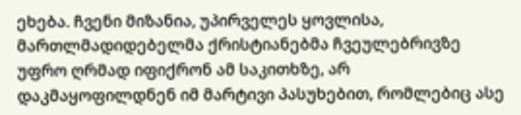ეხება. ჩვენი მიზანია, უპირველეს ყოვლისა, მართლმადიდებელმა ქრისტიანებმა ჩვეულებრივზე უფრო ღრმად იფიქრონ ამ საკითხზე, არ დაკმაყოფილდნენ იმ მარტივი პასუხებით, რომლებიც ასე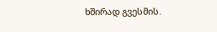ხშირად გვესმის.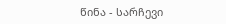წინა - სარჩევი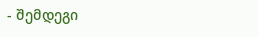- შემდეგი